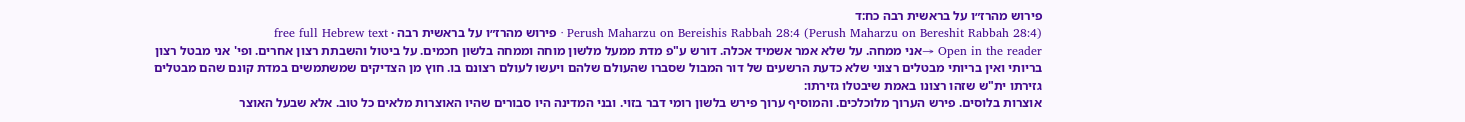פירוש מהרז״ו על בראשית רבה כח:ד
Perush Maharzu on Bereishis Rabbah 28:4 (Perush Maharzu on Bereshit Rabbah 28:4) · פירוש מהרז״ו על בראשית רבה · free full Hebrew text
Open in the reader →אני ממחה. על שלא אמר אשמיד אכלה. דורש ע"פ מדת ממעל מלשון מוחה וממחה בלשון חכמים. על ביטול והשבתת רצון אחרים. ופי' אני מבטל רצון בריותי ואין בריותי מבטלים רצוני שלא כדעת הרשעים של דור המבול שסברו שהעולם שלהם ויעשו לעולם רצונם בו. חוץ מן הצדיקים שמשתמשים במדת קונם שהם מבטלים גזירתו ית"ש שזהו רצונו באמת שיבטלו גזירתו:
אוצרות בלוסים. פירש הערוך מלוכלכים. והמוסיף ערוך פירש בלשון רומי דבר בזוי. ובני המדינה היו סבורים שהיו האוצרות מלאים כל טוב. אלא שבעל האוצר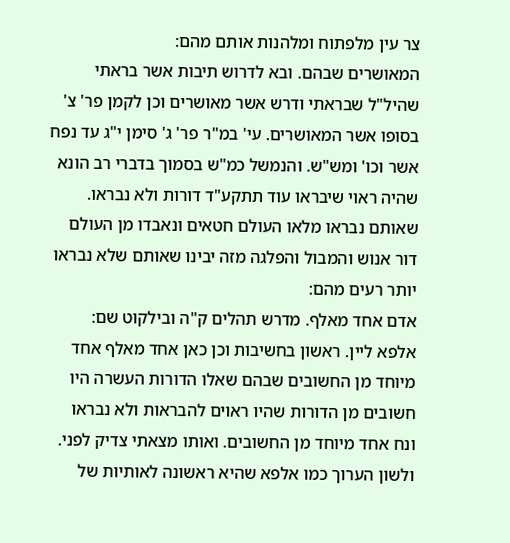צר עין מלפתוח ומלהנות אותם מהם:
המאושרים שבהם. ובא לדרוש תיבות אשר בראתי שהיל"ל שבראתי ודרש אשר מאושרים וכן לקמן פר' צ' בסופו אשר המאושרים. עי' במ"ר פר' ג' סימן י"ג עד נפח אשר וכו' ומש"ש. והנמשל כמ"ש בסמוך בדברי רב הונא שהיה ראוי שיבראו עוד תתקע"ד דורות ולא נבראו. שאותם נבראו מלאו העולם חטאים ונאבדו מן העולם דור אנוש והמבול והפלגה מזה יבינו שאותם שלא נבראו יותר רעים מהם:
אדם אחד מאלף. מדרש תהלים ק"ה ובילקוט שם:
אלפא ליין. ראשון בחשיבות וכן כאן אחד מאלף אחד מיוחד מן החשובים שבהם שאלו הדורות העשרה היו חשובים מן הדורות שהיו ראוים להבראות ולא נבראו ונח אחד מיוחד מן החשובים. ואותו מצאתי צדיק לפני. ולשון הערוך כמו אלפא שהיא ראשונה לאותיות של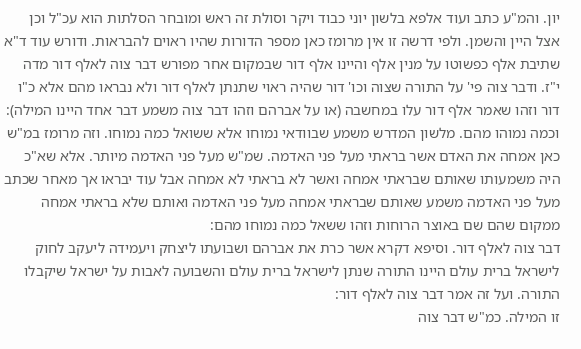יון. והמ"ע כתב ועוד אלפא בלשון יוני כבוד ויקר וסולת זה ראש ומובחר הסלתות הוא עכ"ל וכן אצל היין והשמן. ולפי דרשה זו אין מרומז כאן מספר הדורות שהיו ראוים להבראות. ודורש עוד ד"א שתיבת אלף כפשוטו על מנין אלף והיינו אלף דור שבמקום אחר מפורש דבר צוה לאלף דור מדה י"ז. ודבר צוה פי' על התורה שצוה וכו' דור שהיה ראוי שתנתן לאלף דור ולא נבראו מהם אלא כ"ו דור וזהו שאמר אלף דור עלו במחשבה (או על אברהם וזהו דבר צוה משמע דבר אחד היינו המילה):
וכמה נמוהו מהם. מלשון המדרש משמע שבוודאי נמוחו אלא ששואל כמה נמוחו. וזה מרומז במ"ש כאן אמחה את האדם אשר בראתי מעל פני האדמה. שמ"ש מעל פני האדמה מיותר. אלא שא"כ היה משמעותו שאותם שבראתי אמחה ואשר לא בראתי לא אמחה אבל עוד יבראו אך מאחר שכתב מעל פני האדמה משמע שאותם שבראתי אמחה מעל פני האדמה ואותם שלא בראתי אמחה ממקום שהם שם באוצר הרוחות וזהו ששאל כמה נמוחו מהם:
דבר צוה לאלף דור. וסיפא דקרא אשר כרת את אברהם ושבועתו ליצחק ויעמידה ליעקב לחוק לישראל ברית עולם היינו התורה שנתן לישראל ברית עולם והשבועה לאבות על ישראל שיקבלו התורה. ועל זה אמר דבר צוה לאלף דור:
זו המילה. כמ"ש דבר צוה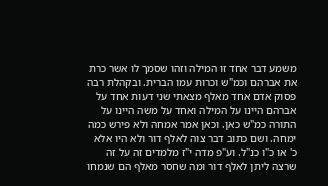משמע דבר אחד זו המילה וזהו שסמך לו אשר כרת את אברהם וכמ"ש וכרות עמו הברית. ובקהלת רבה פסוק אדם אחד מאלף מצאתי שני דעות אחד על אברהם היינו על המילה ואחד על משה היינו על התורה כמ"ש כאן. וכאן אמר אמחה ולא פירש כמה ימחה. ושם כתוב דבר צוה לאלף דור ולא היו אלא כ' או כ"ו כנ"ל. וע"פ מדה י"ז מלמדים זה על זה שרצה ליתן לאלף דור ומה שחסר מאלף הם שנמחו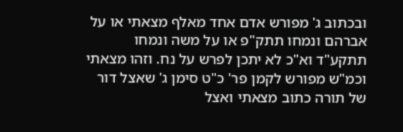ובכתוב ג' מפורש אדם אחד מאלף מצאתי או על אברהם ונמחו תתק"פ או על משה ונמחו תתקע"ד וא"כ לא יתכן לפרש על נח. וזהו מצאתי וכמ"ש מפורש לקמן פר' כ"ט סימן ג' שאצל דור של תורה כתוב מצאתי ואצל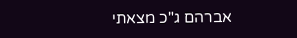אברהם ג"כ מצאתי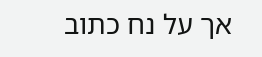אך על נח כתוב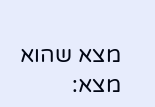מצא שהוא מצא: